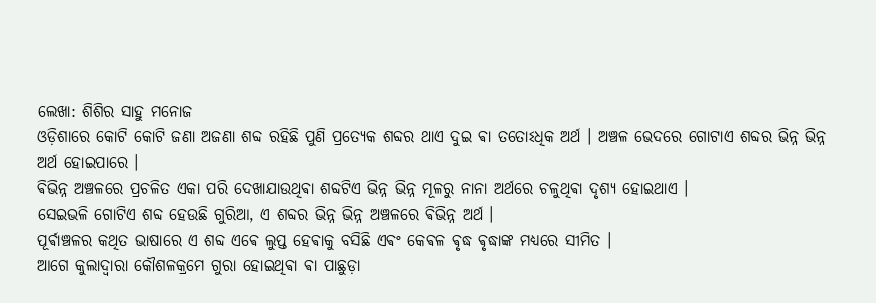ଲେଖା: ଶିଶିର ସାହୁ ମନୋଜ
ଓଡ଼ିଶାରେ କୋଟି କୋଟି ଜଣା ଅଜଣା ଶବ୍ଦ ରହିଛି ପୁଣି ପ୍ରତ୍ୟେକ ଶବ୍ଦର ଥାଏ ଦୁଇ ଵା ତତୋଽଧିକ ଅର୍ଥ । ଅଞ୍ଚଳ ଭେଦରେ ଗୋଟାଏ ଶବ୍ଦର ଭିନ୍ନ ଭିନ୍ନ ଅର୍ଥ ହୋଇପାରେ ।
ଵିଭିନ୍ନ ଅଞ୍ଚଳରେ ପ୍ରଚଳିତ ଏକା ପରି ଦେଖାଯାଉଥିଵା ଶବ୍ଦଟିଏ ଭିନ୍ନ ଭିନ୍ନ ମୂଳରୁ ନାନା ଅର୍ଥରେ ଚଳୁଥିଵା ଦୃଶ୍ଯ ହୋଇଥାଏ ।
ସେଇଭଳି ଗୋଟିଏ ଶବ୍ଦ ହେଉଛି ଗୁରିଆ, ଏ ଶବ୍ଦର ଭିନ୍ନ ଭିନ୍ନ ଅଞ୍ଚଳରେ ଵିଭିନ୍ନ ଅର୍ଥ ।
ପୂର୍ଵାଞ୍ଚଳର କଥିତ ଭାଷାରେ ଏ ଶବ୍ଦ ଏଵେ ଲୁପ୍ତ ହେଵାକୁ ବସିଛି ଏଵଂ କେଵଳ ଵୃଦ୍ଧ ଵୃଦ୍ଧାଙ୍କ ମଧ୍ୟରେ ସୀମିତ ।
ଆଗେ କୁଲାଦ୍ବାରା କୌଶଳକ୍ରମେ ଗୁରା ହୋଇଥିଵା ଵା ପାଛୁଡ଼ା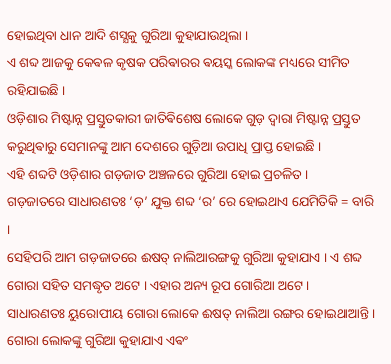ହୋଇଥିବା ଧାନ ଆଦି ଶସ୍ଯକୁ ଗୁରିଆ କୁହାଯାଉଥିଲା ।
ଏ ଶବ୍ଦ ଆଜକୁ କେଵଳ କୃଷକ ପରିଵାରର ଵୟସ୍କ ଲୋକଙ୍କ ମଧ୍ୟରେ ସୀମିତ ରହିଯାଇଛି ।
ଓଡ଼ିଶାର ମିଷ୍ଟାନ୍ନ ପ୍ରସ୍ତୁତକାରୀ ଜାତିଵିଶେଷ ଲୋକେ ଗୁଡ଼ ଦ୍ଵାରା ମିଷ୍ଟାନ୍ନ ପ୍ରସ୍ତୁତ କରୁଥିଵାରୁ ସେମାନଙ୍କୁ ଆମ ଦେଶରେ ଗୁଡ଼ିଆ ଉପାଧି ପ୍ରାପ୍ତ ହୋଇଛି ।
ଏହି ଶବ୍ଦଟି ଓଡ଼ିଶାର ଗଡ଼ଜାତ ଅଞ୍ଚଳରେ ଗୁରିଆ ହୋଇ ପ୍ରଚଳିତ ।
ଗଡ଼ଜାତରେ ସାଧାରଣତଃ ‘ଡ଼’ ଯୁକ୍ତ ଶବ୍ଦ ‘ର’ ରେ ହୋଇଥାଏ ଯେମିତିକି = ବାରି ।
ସେହିପରି ଆମ ଗଡ଼ଜାତରେ ଈଷତ୍ ନାଲିଆରଙ୍ଗକୁ ଗୁରିଆ କୁହାଯାଏ । ଏ ଶବ୍ଦ ଗୋରା ସହିତ ସମଦ୍ଧୃତ ଅଟେ । ଏହାର ଅନ୍ୟ ରୂପ ଗୋରିଆ ଅଟେ ।
ସାଧାରଣତଃ ୟୁରୋପୀୟ ଗୋରା ଲୋକେ ଈଷତ୍ ନାଲିଆ ରଙ୍ଗର ହୋଇଥାଆନ୍ତି ।
ଗୋରା ଲୋକଙ୍କୁ ଗୁରିଆ କୁହାଯାଏ ଏଵଂ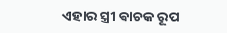ଏହାର ସ୍ତ୍ରୀ ଵାଚକ ରୂପ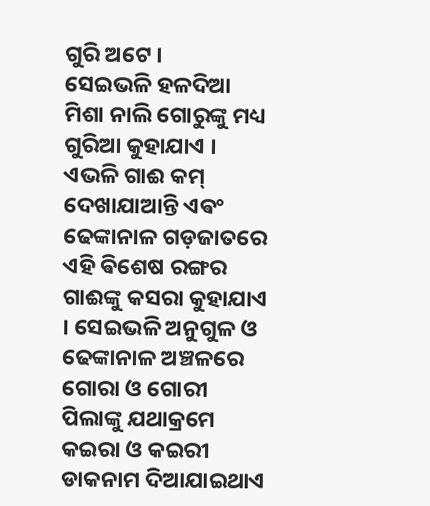ଗୁରି ଅଟେ ।
ସେଇଭଳି ହଳଦିଆ ମିଶା ନାଲି ଗୋରୁଙ୍କୁ ମଧ୍ୟ ଗୁରିଆ କୁହାଯାଏ । ଏଭଳି ଗାଈ କମ୍ ଦେଖାଯାଆନ୍ତି ଏଵଂ ଢେଙ୍କାନାଳ ଗଡ଼ଜାତରେ ଏହି ଵିଶେଷ ରଙ୍ଗର ଗାଈଙ୍କୁ କସରା କୁହାଯାଏ । ସେଇଭଳି ଅନୁଗୁଳ ଓ ଢେଙ୍କାନାଳ ଅଞ୍ଚଳରେ ଗୋରା ଓ ଗୋରୀ ପିଲାଙ୍କୁ ଯଥାକ୍ରମେ କଇରା ଓ କଇରୀ ଡାକନାମ ଦିଆଯାଇଥାଏ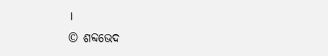।
© ଶବ୍ଦଭେଦ